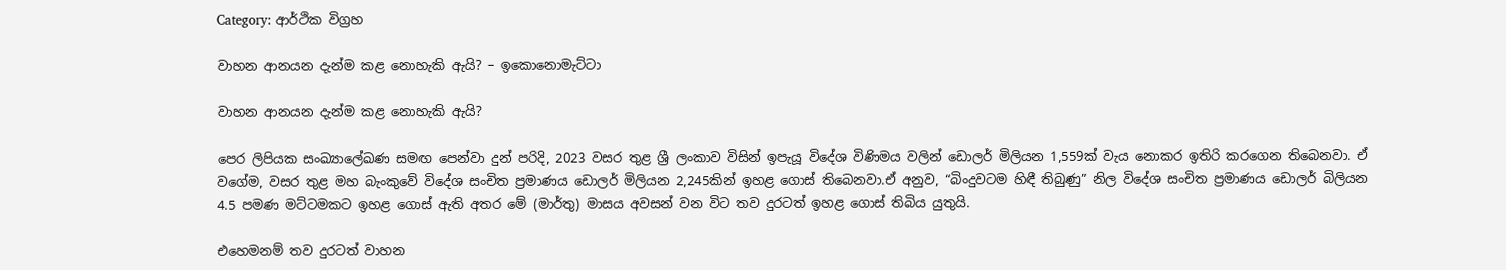Category: ආර්ථික විග්‍රහ

වාහන ආනයන දැන්ම කළ නොහැකි ඇයි? – ඉකොනොමැට්ටා

වාහන ආනයන දැන්ම කළ නොහැකි ඇයි?

පෙර ලිපියක සංඛ්‍යාලේඛණ සමඟ පෙන්වා දුන් පරිදි, 2023 වසර තුළ ශ්‍රී ලංකාව විසින් ඉපැයූ විදේශ විණිමය වලින් ඩොලර් මිලියන 1,559ක් වැය නොකර ඉතිරි කරගෙන තිබෙනවා. ඒ වගේම, වසර තුළ මහ බැංකුවේ විදේශ සංචිත ප්‍රමාණය ඩොලර් මිලියන 2,245කින් ඉහළ ගොස් තිබෙනවා.ඒ අනුව, “බිංදුවටම හිඳී තිබුණු” නිල විදේශ සංචිත ප්‍රමාණය ඩොලර් බිලියන 4.5 පමණ මට්ටමකට ඉහළ ගොස් ඇති අතර මේ (මාර්තු) මාසය අවසන් වන විට තව දුරටත් ඉහළ ගොස් තිබිය යුතුයි.

එහෙමනම් තව දුරටත් වාහන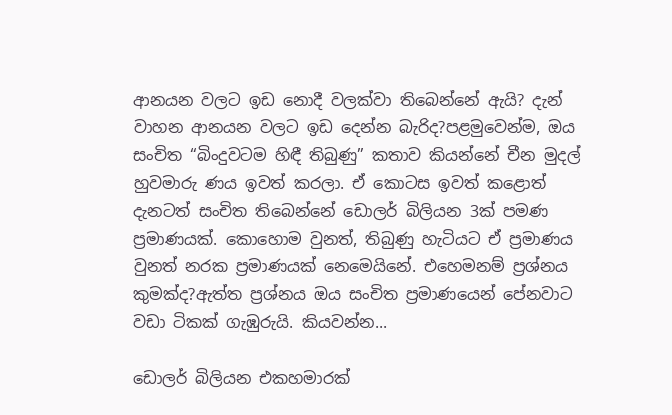ආනයන වලට ඉඩ නොදී වලක්වා තිබෙන්නේ ඇයි? දැන් වාහන ආනයන වලට ඉඩ දෙන්න බැරිද?පළමුවෙන්ම, ඔය සංචිත “බිංදුවටම හිඳී තිබුණු” කතාව කියන්නේ චීන මුදල් හුවමාරු ණය ඉවත් කරලා. ඒ කොටස ඉවත් කළොත් දැනටත් සංචිත තිබෙන්නේ ඩොලර් බිලියන 3ක් පමණ ප්‍රමාණයක්. කොහොම වුනත්, තිබුණු හැටියට ඒ ප්‍රමාණය වුනත් නරක ප්‍රමාණයක් නෙමෙයිනේ. එහෙමනම් ප්‍රශ්නය කුමක්ද?ඇත්ත ප්‍රශ්නය ඔය සංචිත ප්‍රමාණයෙන් පේනවාට වඩා ටිකක් ගැඹුරුයි. කියවන්න...

ඩොලර් බිලියන එකහමාරක්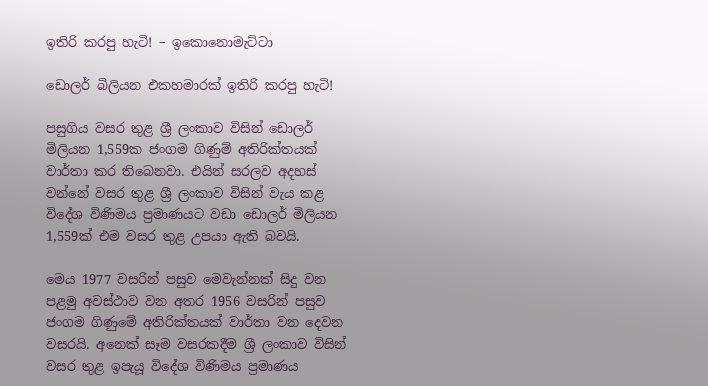ඉතිරි කරපු හැටි! – ඉකොනොමැට්ටා

ඩොලර් බිලියන එකහමාරක් ඉතිරි කරපු හැටි!

පසුගිය වසර තුළ ශ්‍රී ලංකාව විසින් ඩොලර් මිලියන 1,559ක ජංගම ගිණුම් අතිරික්තයක් වාර්තා කර තිබෙනවා. එයින් සරලව අදහස් වන්නේ වසර තුළ ශ්‍රී ලංකාව විසින් වැය කළ විදේශ විණිමය ප්‍රමාණයට වඩා ඩොලර් මිලියන 1,559ක් එම වසර තුළ උපයා ඇති බවයි.

මෙය 1977 වසරින් පසුව මෙවැන්නක් සිදු වන පළමු අවස්ථාව වන අතර 1956 වසරින් පසුව ජංගම ගිණුමේ අතිරික්තයක් වාර්තා වන දෙවන වසරයි. අනෙක් සෑම වසරකදීම ශ්‍රී ලංකාව විසින් වසර තුළ ඉපැයූ විදේශ විණිමය ප්‍රමාණය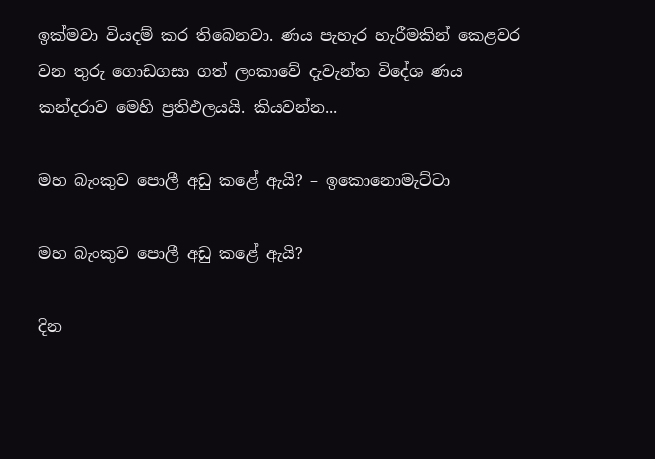ඉක්මවා වියදම් කර තිබෙනවා. ණය පැහැර හැරීමකින් කෙළවර වන තුරු ගොඩගසා ගත් ලංකාවේ දැවැන්ත විදේශ ණය කන්දරාව මෙහි ප්‍රතිඵලයයි. කියවන්න...

මහ බැංකුව පොලී අඩු කළේ ඇයි? – ඉකොනොමැට්ටා

මහ බැංකුව පොලී අඩු කළේ ඇයි?

දින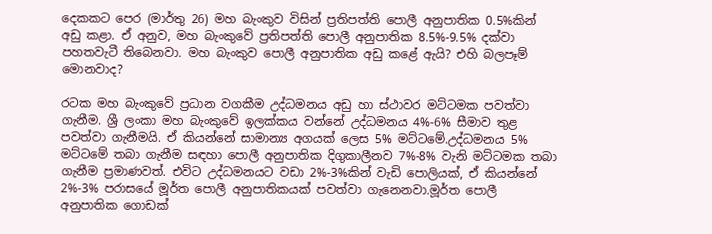දෙකකට පෙර (මාර්තු 26) මහ බැංකුව විසින් ප්‍රතිපත්ති පොලී අනුපාතික 0.5%කින් අඩු කළා. ඒ අනුව, මහ බැංකුවේ ප්‍රතිපත්ති පොලී අනුපාතික 8.5%-9.5% දක්වා පහතවැටී තිබෙනවා. මහ බැංකුව පොලී අනුපාතික අඩු කළේ ඇයි? එහි බලපෑම් මොනවාද?

රටක මහ බැංකුවේ ප්‍රධාන වගකීම උද්ධමනය අඩු හා ස්ථාවර මට්ටමක පවත්වා ගැනීම. ශ්‍රී ලංකා මහ බැංකුවේ ඉලක්කය වන්නේ උද්ධමනය 4%-6% සීමාව තුළ පවත්වා ගැනීමයි. ඒ කියන්නේ සාමාන්‍ය අගයක් ලෙස 5% මට්ටමේ.උද්ධමනය 5% මට්ටමේ තබා ගැනීම සඳහා පොලී අනුපාතික දිගුකාලීනව 7%-8% වැනි මට්ටමක තබා ගැනීම ප්‍රමාණවත්. එවිට උද්ධමනයට වඩා 2%-3%කින් වැඩි පොලියක්, ඒ කියන්නේ 2%-3% පරාසයේ මූර්ත පොලී අනුපාතිකයක් පවත්වා ගැනෙනවා.මූර්ත පොලී අනුපාතික ගොඩක්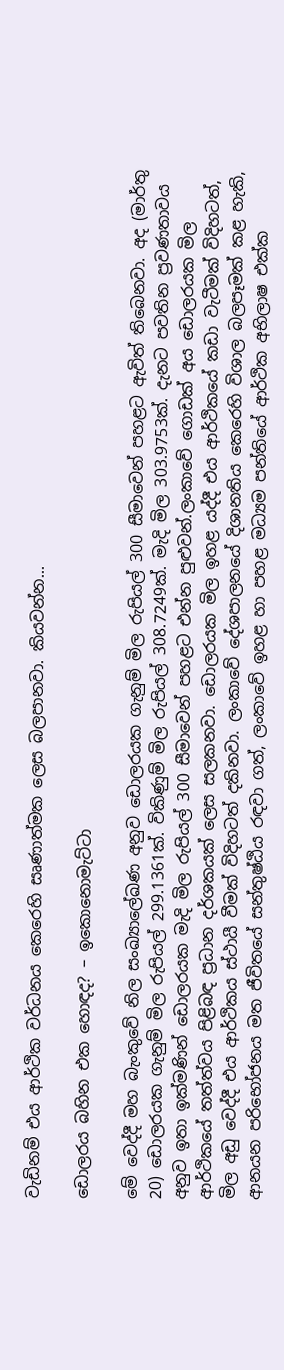වැඩිනම් එය ආර්ථික වර්ධනය කෙරෙහි සෘණාත්මක ලෙස බලපානවා. කියවන්න...

ඩොලරය බහින එක හොඳද? – ඉකොනොමැට්ටා

මේ වෙද්දී මහ බැංකුවේ නිල සංඛ්‍යාලේඛණ අනුව ඩොලරයක ගැනුම් මිල රුපියල් 300 සීමාවෙන් පහළට ඇවිත් තිබෙනවා. අද (මාර්තු 20) ඩොලරයක ගැනුම් මිල රුපියල් 299.1361ක්. විකිණුම් මිල රුපියල් 308.7249ක්. මැදි මිල 303.9753ක්. දැනට පවතින ප්‍රවණතාවය අනුව ඉතා ඉක්මණින් ඩොලරයක මැදි මිල රුපියල් 300 සීමාවෙන් පහළට එන්න පුළුවන්.ලංකාවේ ගොඩක් අය ඩොලරයක මිල ආර්ථිකයේ තත්ත්වය පිළිබඳ ප්‍රධාන දර්ශකයක් ලෙස සලකනවා. ඩොලරයක මිල ඉහළ යද්දී එය ආර්ථිකයේ කඩා වැටීමක් විදිහටත්, මිල අඩු වෙද්දී එය ආර්ථිකය ස්ථායී වීමක් විදිහටත් දකිනවා. ලංකාවේ දේශපාලනයේ දිශානතිය කෙරෙහි විශාල බලපෑමක් කළ හැකි, ආනයන පරිභෝජනය මත ජීවිතයේ සන්තුෂ්ඨිය රඳවා ගත්, ලංකාවේ ඉහළ හා පහළ මධ්‍යම පන්තියේ ආර්ථික අභිලාෂ එක්ක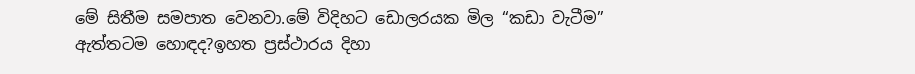මේ සිතීම සමපාත වෙනවා.මේ විදිහට ඩොලරයක මිල “කඩා වැටීම” ඇත්තටම හොඳද?ඉහත ප්‍රස්ථාරය දිහා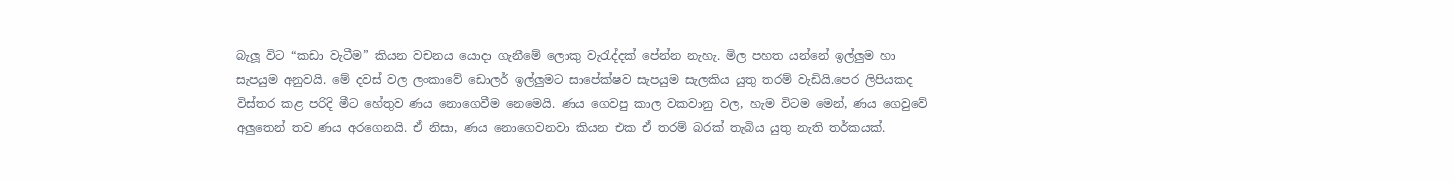බැලූ විට “කඩා වැටීම” කියන වචනය යොදා ගැනීමේ ලොකු වැරැද්දක් පේන්න නැහැ. මිල පහත යන්නේ ඉල්ලුම හා සැපයුම අනුවයි. මේ දවස් වල ලංකාවේ ඩොලර් ඉල්ලුමට සාපේක්ෂව සැපයුම සැලකිය යුතු තරම් වැඩියි.පෙර ලිපියකද විස්තර කළ පරිදි මීට හේතුව ණය නොගෙවීම නෙමෙයි. ණය ගෙවපු කාල වකවානු වල, හැම විටම මෙන්, ණය ගෙවුවේ අලුතෙන් තව ණය අරගෙනයි. ඒ නිසා, ණය නොගෙවනවා කියන එක ඒ තරම් බරක් තැබිය යුතු නැති තර්කයක්.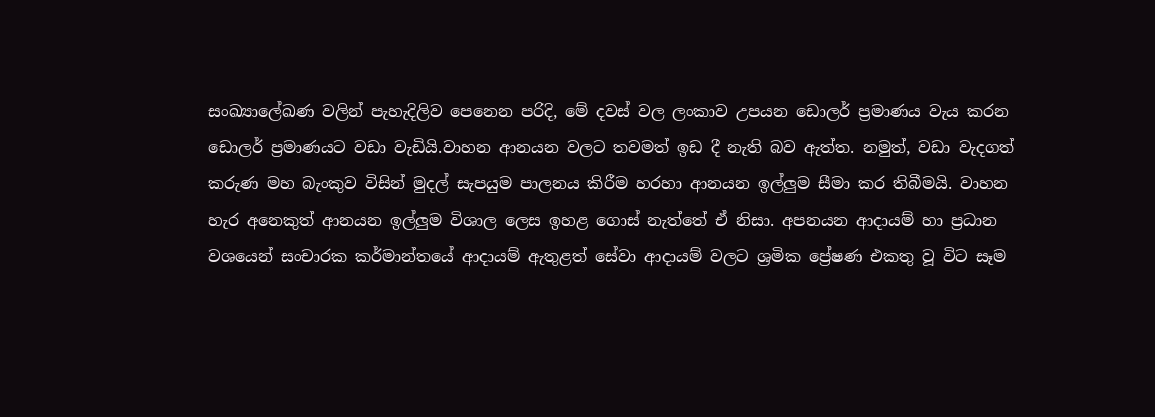සංඛ්‍යාලේඛණ වලින් පැහැදිලිව පෙනෙන පරිදි, මේ දවස් වල ලංකාව උපයන ඩොලර් ප්‍රමාණය වැය කරන ඩොලර් ප්‍රමාණයට වඩා වැඩියි.වාහන ආනයන වලට තවමත් ඉඩ දී නැති බව ඇත්ත. නමුත්, වඩා වැදගත් කරුණ මහ බැංකුව විසින් මුදල් සැපයුම පාලනය කිරීම හරහා ආනයන ඉල්ලුම සීමා කර තිබීමයි. වාහන හැර අනෙකුත් ආනයන ඉල්ලුම විශාල ලෙස ඉහළ ගොස් නැත්තේ ඒ නිසා. අපනයන ආදායම් හා ප්‍රධාන වශයෙන් සංචාරක කර්මාන්තයේ ආදායම් ඇතුළත් සේවා ආදායම් වලට ශ්‍රමික ප්‍රේෂණ එකතු වූ විට සෑම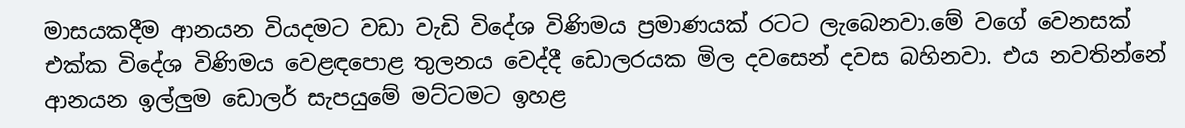මාසයකදීම ආනයන වියදමට වඩා වැඩි විදේශ විණිමය ප්‍රමාණයක් රටට ලැබෙනවා.මේ වගේ වෙනසක් එක්ක විදේශ විණිමය වෙළඳපොළ තුලනය වෙද්දී ඩොලරයක මිල දවසෙන් දවස බහිනවා. එය නවතින්නේ ආනයන ඉල්ලුම ඩොලර් සැපයුමේ මට්ටමට ඉහළ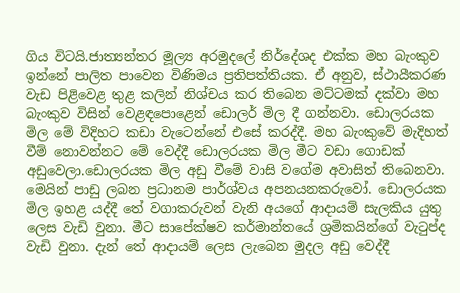ගිය විටයි.ජාත්‍යන්තර මූල්‍ය අරමුදලේ නිර්දේශද එක්ක මහ බැංකුව ඉන්නේ පාලිත පාවෙන විණිමය ප්‍රතිපත්තියක. ඒ අනුව, ස්ථායීකරණ වැඩ පිළිවෙළ තුළ කලින් නිශ්චය කර තිබෙන මට්ටමක් දක්වා මහ බැංකුව විසින් වෙළඳපොළෙන් ඩොලර් මිල දී ගන්නවා. ඩොලරයක මිල මේ විදිහට කඩා වැටෙන්නේ එසේ කරද්දී. මහ බැංකුවේ මැදිහත් වීම් නොවන්නට මේ වෙද්දී ඩොලරයක මිල මීට වඩා ගොඩක් අඩුවෙලා.ඩොලරයක මිල අඩු වීමේ වාසි වගේම අවාසිත් තිබෙනවා. මෙයින් පාඩු ලබන ප්‍රධානම පාර්ශ්වය අපනයනකරුවෝ. ඩොලරයක මිල ඉහළ යද්දී තේ වගාකරුවන් වැනි අයගේ ආදායම් සැලකිය යුතු ලෙස වැඩි වුනා. මීට සාපේක්ෂව කර්මාන්තයේ ශ්‍රමිකයින්ගේ වැටුප්ද වැඩි වුනා. දැන් තේ ආදායම් ලෙස ලැබෙන මුදල අඩු වෙද්දී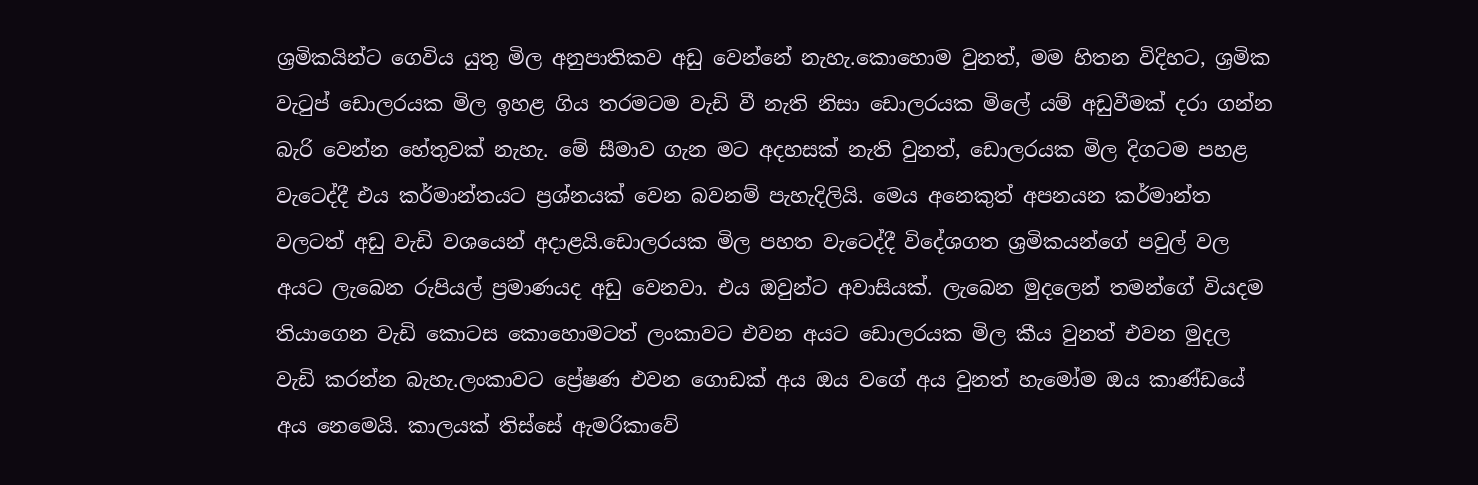ශ්‍රමිකයින්ට ගෙවිය යුතු මිල අනුපාතිකව අඩු වෙන්නේ නැහැ.කොහොම වුනත්, මම හිතන විදිහට, ශ්‍රමික වැටුප් ඩොලරයක මිල ඉහළ ගිය තරමටම වැඩි වී නැති නිසා ඩොලරයක මිලේ යම් අඩුවීමක් දරා ගන්න බැරි වෙන්න හේතුවක් නැහැ. මේ සීමාව ගැන මට අදහසක් නැති වුනත්, ඩොලරයක මිල දිගටම පහළ වැටෙද්දී එය කර්මාන්තයට ප්‍රශ්නයක් වෙන බවනම් පැහැදිලියි. මෙය අනෙකුත් අපනයන කර්මාන්ත වලටත් අඩු වැඩි වශයෙන් අදාළයි.ඩොලරයක මිල පහත වැටෙද්දී විදේශගත ශ්‍රමිකයන්ගේ පවුල් වල අයට ලැබෙන රුපියල් ප්‍රමාණයද අඩු වෙනවා. එය ඔවුන්ට අවාසියක්. ලැබෙන මුදලෙන් තමන්ගේ වියදම තියාගෙන වැඩි කොටස කොහොමටත් ලංකාවට එවන අයට ඩොලරයක මිල කීය වුනත් එවන මුදල වැඩි කරන්න බැහැ.ලංකාවට ප්‍රේෂණ එවන ගොඩක් අය ඔය වගේ අය වුනත් හැමෝම ඔය කාණ්ඩයේ අය නෙමෙයි. කාලයක් තිස්සේ ඇමරිකාවේ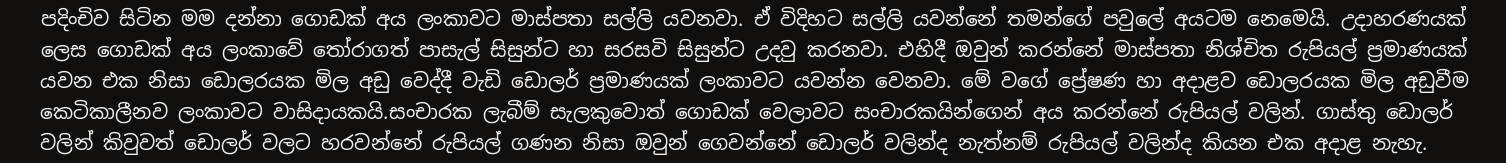පදිංචිව සිටින මම දන්නා ගොඩක් අය ලංකාවට මාස්පතා සල්ලි යවනවා. ඒ විදිහට සල්ලි යවන්නේ තමන්ගේ පවුලේ අයටම නෙමෙයි. උදාහරණයක් ලෙස ගොඩක් අය ලංකාවේ තෝරාගත් පාසැල් සිසුන්ට හා සරසවි සිසුන්ට උදවු කරනවා. එහිදී ඔවුන් කරන්නේ මාස්පතා නිශ්චිත රුපියල් ප්‍රමාණයක් යවන එක නිසා ඩොලරයක මිල අඩු වෙද්දී වැඩි ඩොලර් ප්‍රමාණයක් ලංකාවට යවන්න වෙනවා. මේ වගේ ප්‍රේෂණ හා අදාළව ඩොලරයක මිල අඩුවීම කෙටිකාලීනව ලංකාවට වාසිදායකයි.සංචාරක ලැබීම් සැලකුවොත් ගොඩක් වෙලාවට සංචාරකයින්ගෙන් අය කරන්නේ රුපියල් වලින්. ගාස්තු ඩොලර් වලින් කිවුවත් ඩොලර් වලට හරවන්නේ රුපියල් ගණන නිසා ඔවුන් ගෙවන්නේ ඩොලර් වලින්ද නැත්නම් රුපියල් වලින්ද කියන එක අදාළ නැහැ.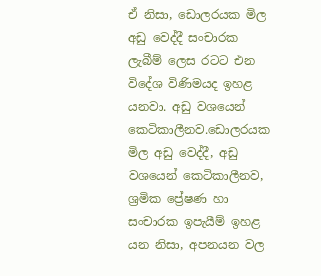ඒ නිසා, ඩොලරයක මිල අඩු වෙද්දී සංචාරක ලැබීම් ලෙස රටට එන විදේශ විණිමයද ඉහළ යනවා. අඩු වශයෙන් කෙටිකාලීනව.ඩොලරයක මිල අඩු වෙද්දී, අඩු වශයෙන් කෙටිකාලීනව, ශ්‍රමික ප්‍රේෂණ හා සංචාරක ඉපැයීම් ඉහළ යන නිසා, අපනයන වල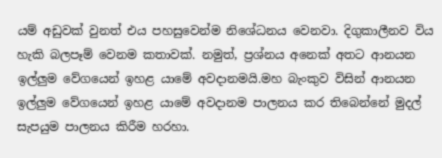යම් අඩුවක් වුනත් එය පහසුවෙන්ම නිශේධනය වෙනවා. දිගුකාලීනව විය හැකි බලපෑම් වෙනම කතාවක්. නමුත්, ප්‍රශ්නය අනෙක් අතට ආනයන ඉල්ලුම වේගයෙන් ඉහළ යාමේ අවදානමයි.මහ බැංකුව විසින් ආනයන ඉල්ලුම වේගයෙන් ඉහළ යාමේ අවදානම පාලනය කර තිබෙන්නේ මුදල් සැපයුම පාලනය කිරීම හරහා.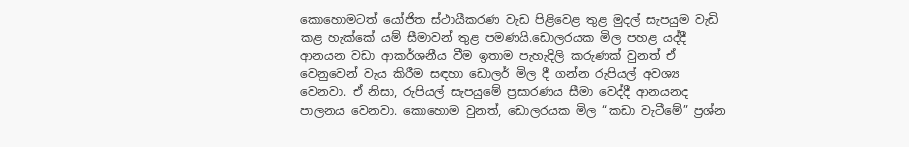කොහොමටත් යෝජිත ස්ථායීකරණ වැඩ පිළිවෙළ තුළ මුදල් සැපයුම වැඩි කළ හැක්කේ යම් සීමාවන් තුළ පමණයි.ඩොලරයක මිල පහළ යද්දී ආනයන වඩා ආකර්ශනීය වීම ඉතාම පැහැදිලි කරුණක් වුනත් ඒ වෙනුවෙන් වැය කිරීම සඳහා ඩොලර් මිල දී ගන්න රුපියල් අවශ්‍ය වෙනවා. ඒ නිසා, රුපියල් සැපයුමේ ප්‍රසාරණය සීමා වෙද්දී ආනයනද පාලනය වෙනවා. කොහොම වුනත්, ඩොලරයක මිල “කඩා වැටීමේ” ප්‍රශ්න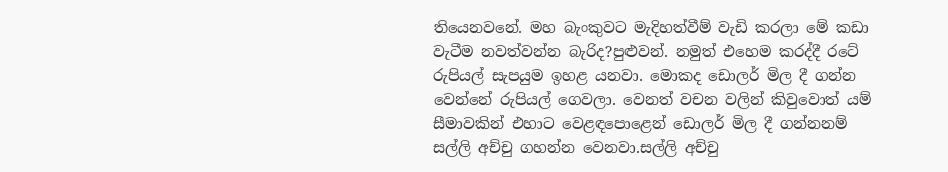තියෙනවනේ. මහ බැංකුවට මැදිහත්වීම් වැඩි කරලා මේ කඩා වැටීම නවත්වන්න බැරිද?පුළුවන්. නමුත් එහෙම කරද්දී රටේ රුපියල් සැපයුම ඉහළ යනවා. මොකද ඩොලර් මිල දී ගන්න වෙන්නේ රුපියල් ගෙවලා. වෙනත් වචන වලින් කිවුවොත් යම් සීමාවකින් එහාට වෙළඳපොළෙන් ඩොලර් මිල දී ගන්නනම් සල්ලි අච්චු ගහන්න වෙනවා.සල්ලි අච්චු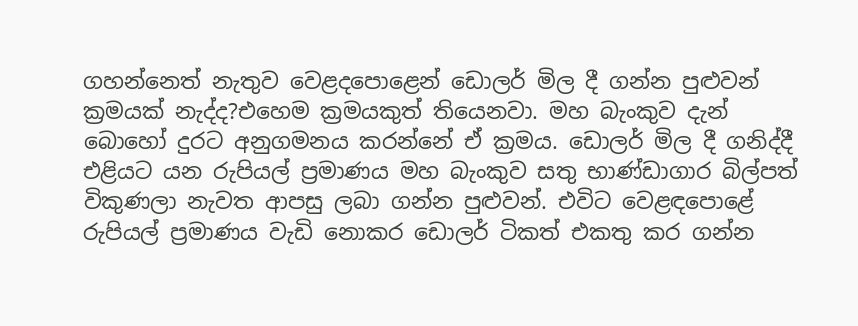ගහන්නෙත් නැතුව වෙළදපොළෙන් ඩොලර් මිල දී ගන්න පුළුවන් ක්‍රමයක් නැද්ද?එහෙම ක්‍රමයකුත් තියෙනවා. මහ බැංකුව දැන් බොහෝ දුරට අනුගමනය කරන්නේ ඒ ක්‍රමය. ඩොලර් මිල දී ගනිද්දී එළියට යන රුපියල් ප්‍රමාණය මහ බැංකුව සතු භාණ්ඩාගාර බිල්පත් විකුණලා නැවත ආපසු ලබා ගන්න පුළුවන්. එවිට වෙළඳපොළේ රුපියල් ප්‍රමාණය වැඩි නොකර ඩොලර් ටිකත් එකතු කර ගන්න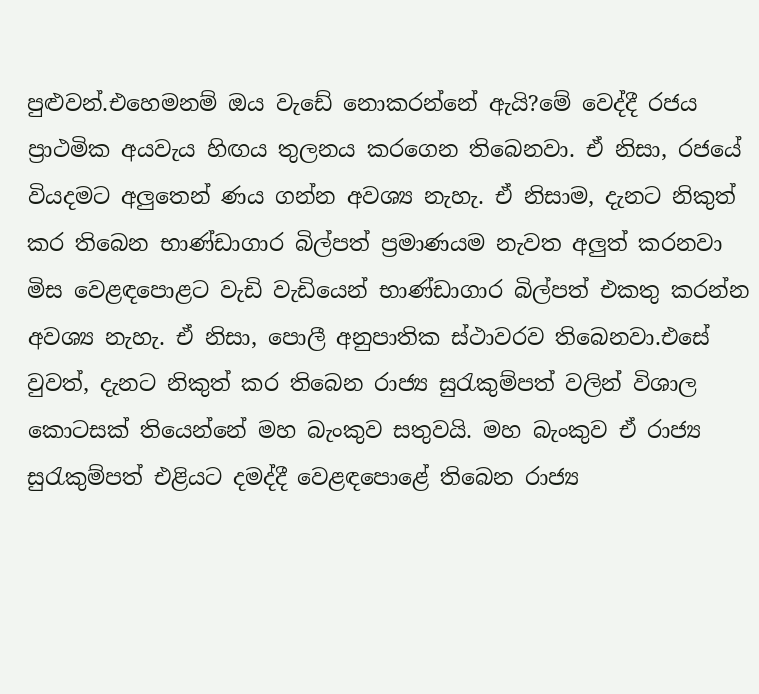පුළුවන්.එහෙමනම් ඔය වැඩේ නොකරන්නේ ඇයි?මේ වෙද්දී රජය ප්‍රාථමික අයවැය හිඟය තුලනය කරගෙන තිබෙනවා. ඒ නිසා, රජයේ වියදමට අලුතෙන් ණය ගන්න අවශ්‍ය නැහැ. ඒ නිසාම, දැනට නිකුත් කර තිබෙන භාණ්ඩාගාර බිල්පත් ප්‍රමාණයම නැවත අලුත් කරනවා මිස වෙළඳපොළට වැඩි වැඩියෙන් භාණ්ඩාගාර බිල්පත් එකතු කරන්න අවශ්‍ය නැහැ. ඒ නිසා, පොලී අනුපාතික ස්ථාවරව තිබෙනවා.එසේ වුවත්, දැනට නිකුත් කර තිබෙන රාජ්‍ය සුරැකුම්පත් වලින් විශාල කොටසක් තියෙන්නේ මහ බැංකුව සතුවයි. මහ බැංකුව ඒ රාජ්‍ය සුරැකුම්පත් එළියට දමද්දී වෙළඳපොළේ තිබෙන රාජ්‍ය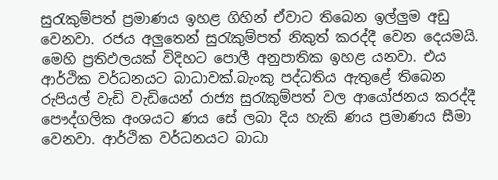සුරැකුම්පත් ප්‍රමාණය ඉහළ ගිහින් ඒවාට තිබෙන ඉල්ලුම අඩු වෙනවා. රජය අලුතෙන් සුරැකුම්පත් නිකුත් කරද්දී වෙන දෙයමයි. මෙහි ප්‍රතිඵලයක් විදිහට පොලී අනුපාතික ඉහළ යනවා. එය ආර්ථික වර්ධනයට බාධාවක්.බැංකු පද්ධතිය ඇතුළේ තිබෙන රුපියල් වැඩි වැඩියෙන් රාජ්‍ය සුරැකුම්පත් වල ආයෝජනය කරද්දී පෞද්ගලික අංශයට ණය සේ ලබා දිය හැකි ණය ප්‍රමාණය සීමා වෙනවා. ආර්ථික වර්ධනයට බාධා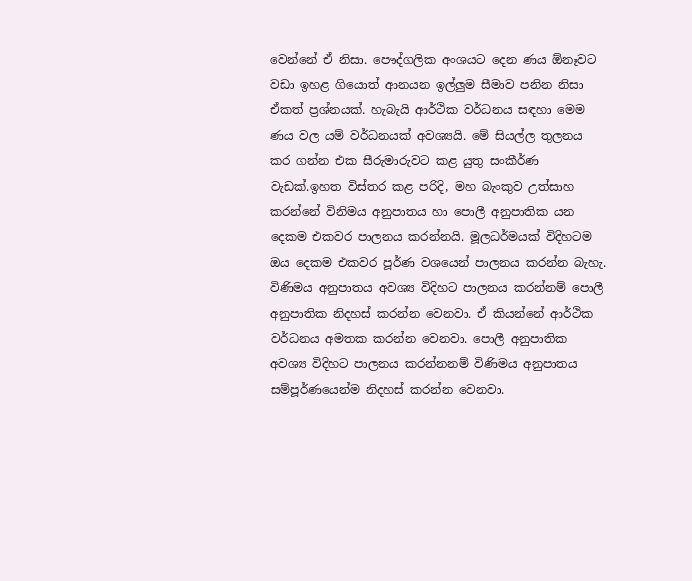වෙන්නේ ඒ නිසා. පෞද්ගලික අංශයට දෙන ණය ඕනෑවට වඩා ඉහළ ගියොත් ආනයන ඉල්ලුම සීමාව පනින නිසා ඒකත් ප්‍රශ්නයක්. හැබැයි ආර්ථික වර්ධනය සඳහා මෙම ණය වල යම් වර්ධනයක් අවශ්‍යයි. මේ සියල්ල තුලනය කර ගන්න එක සීරුමාරුවට කළ යුතු සංකීර්ණ වැඩක්.ඉහත විස්තර කළ පරිදි, මහ බැංකුව උත්සාහ කරන්නේ විනිමය අනුපාතය හා පොලී අනුපාතික යන දෙකම එකවර පාලනය කරන්නයි. මූලධර්මයක් විදිහටම ඔය දෙකම එකවර පූර්ණ වශයෙන් පාලනය කරන්න බැහැ. විණිමය අනුපාතය අවශ්‍ය විදිහට පාලනය කරන්නම් පොලී අනුපාතික නිදහස් කරන්න වෙනවා. ඒ කියන්නේ ආර්ථික වර්ධනය අමතක කරන්න වෙනවා. පොලී අනුපාතික අවශ්‍ය විදිහට පාලනය කරන්නනම් විණිමය අනුපාතය සම්පූර්ණයෙන්ම නිදහස් කරන්න වෙනවා.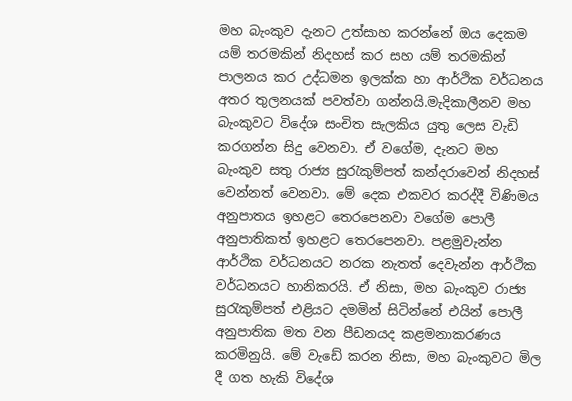මහ බැංකුව දැනට උත්සාහ කරන්නේ ඔය දෙකම යම් තරමකින් නිදහස් කර සහ යම් තරමකින් පාලනය කර උද්ධමන ඉලක්ක හා ආර්ථික වර්ධනය අතර තුලනයක් පවත්වා ගන්නයි.මැදිකාලීනව මහ බැංකුවට විදේශ සංචිත සැලකිය යුතු ලෙස වැඩි කරගන්න සිදු වෙනවා. ඒ වගේම, දැනට මහ බැංකුව සතු රාජ්‍ය සුරැකුම්පත් කන්දරාවෙන් නිදහස් වෙන්නත් වෙනවා. මේ දෙක එකවර කරද්දී විණිමය අනුපාතය ඉහළට තෙරපෙනවා වගේම පොලී අනුපාතිකත් ඉහළට තෙරපෙනවා. පළමුවැන්න ආර්ථික වර්ධනයට නරක නැතත් දෙවැන්න ආර්ථික වර්ධනයට හානිකරයි. ඒ නිසා, මහ බැංකුව රාජ්‍ය සුරැකුම්පත් එළියට දමමින් සිටින්නේ එයින් පොලී අනුපාතික මත වන පීඩනයද කළමනාකරණය කරමිනුයි. මේ වැඩේ කරන නිසා, මහ බැංකුවට මිල දී ගත හැකි විදේශ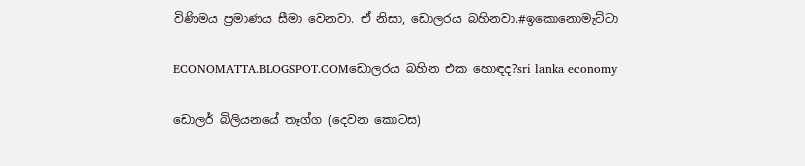විණිමය ප්‍රමාණය සීමා වෙනවා. ඒ නිසා, ඩොලරය බහිනවා.#ඉකොනොමැට්ටා

ECONOMATTA.BLOGSPOT.COMඩොලරය බහින එක හොඳද?sri lanka economy

ඩොලර් බිලියනයේ තෑග්ග (දෙවන කොටස)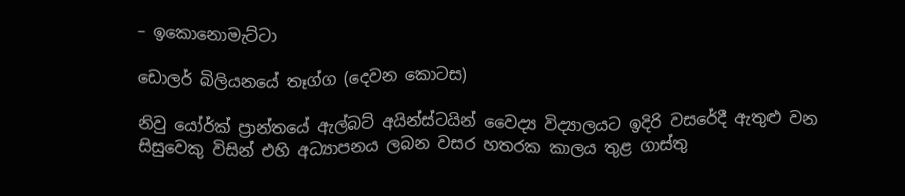– ඉකොනොමැට්ටා

ඩොලර් බිලියනයේ තෑග්ග (දෙවන කොටස)

නිවු යෝර්ක් ප්‍රාන්තයේ ඇල්බට් අයින්ස්ටයින් වෛද්‍ය විද්‍යාලයට ඉදිරි වසරේදී ඇතුළු වන සිසුවෙකු විසින් එහි අධ්‍යාපනය ලබන වසර හතරක කාලය තුළ ගාස්තු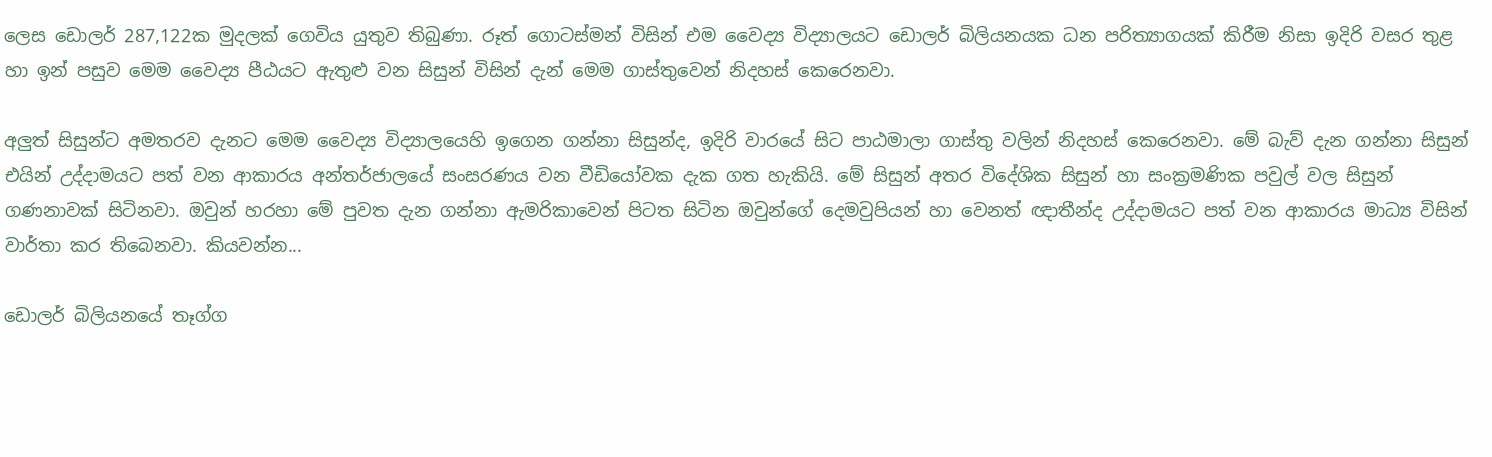ලෙස ඩොලර් 287,122ක මුදලක් ගෙවිය යුතුව තිබුණා. රූත් ගොටස්මන් විසින් එම වෛද්‍ය විද්‍යාලයට ඩොලර් බිලියනයක ධන පරිත්‍යාගයක් කිරීම නිසා ඉදිරි වසර තුළ හා ඉන් පසුව මෙම වෛද්‍ය පීඨයට ඇතුළු වන සිසුන් විසින් දැන් මෙම ගාස්තුවෙන් නිදහස් කෙරෙනවා.

අලුත් සිසුන්ට අමතරව දැනට මෙම වෛද්‍ය විද්‍යාලයෙහි ඉගෙන ගන්නා සිසුන්ද, ඉදිරි වාරයේ සිට පාඨමාලා ගාස්තු වලින් නිදහස් කෙරෙනවා. මේ බැව් දැන ගන්නා සිසුන් එයින් උද්දාමයට පත් වන ආකාරය අන්තර්ජාලයේ සංසරණය වන වීඩියෝවක දැක ගත හැකියි. මේ සිසුන් අතර විදේශික සිසුන් හා සංක්‍රමණික පවුල් වල සිසුන් ගණනාවක් සිටිනවා. ඔවුන් හරහා මේ පුවත දැන ගන්නා ඇමරිකාවෙන් පිටත සිටින ඔවුන්ගේ දෙමවුපියන් හා වෙනත් ඥාතීන්ද උද්දාමයට පත් වන ආකාරය මාධ්‍ය විසින් වාර්තා කර තිබෙනවා. කියවන්න...

ඩොලර් බිලියනයේ තෑග්ග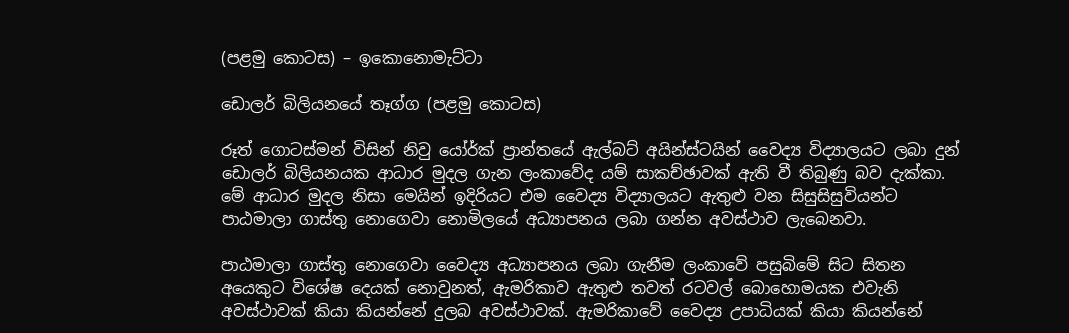(පළමු කොටස) – ඉකොනොමැට්ටා

ඩොලර් බිලියනයේ තෑග්ග (පළමු කොටස)

රූත් ගොටස්මන් විසින් නිවු යෝර්ක් ප්‍රාන්තයේ ඇල්බට් අයින්ස්ටයින් වෛද්‍ය විද්‍යාලයට ලබා දුන් ඩොලර් බිලියනයක ආධාර මුදල ගැන ලංකාවේද යම් සාකච්ඡාවක් ඇති වී තිබුණු බව දැක්කා. මේ ආධාර මුදල නිසා මෙයින් ඉදිරියට එම වෛද්‍ය විද්‍යාලයට ඇතුළු වන සිසුසිසුවියන්ට පාඨමාලා ගාස්තු නොගෙවා නොමිලයේ අධ්‍යාපනය ලබා ගන්න අවස්ථාව ලැබෙනවා.

පාඨමාලා ගාස්තු නොගෙවා වෛද්‍ය අධ්‍යාපනය ලබා ගැනීම ලංකාවේ පසුබිමේ සිට සිතන අයෙකුට විශේෂ දෙයක් නොවුනත්, ඇමරිකාව ඇතුළු තවත් රටවල් බොහොමයක එවැනි අවස්ථාවක් කියා කියන්නේ දුලබ අවස්ථාවක්. ඇමරිකාවේ වෛද්‍ය උපාධියක් කියා කියන්නේ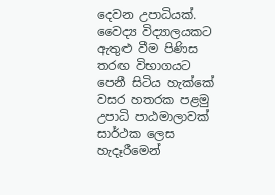දෙවන උපාධියක්. වෛද්‍ය විද්‍යාලයකට ඇතුළු වීම පිණිස තරඟ විභාගයට පෙනී සිටිය හැක්කේ වසර හතරක පළමු උපාධි පාඨමාලාවක් සාර්ථක ලෙස හැදෑරීමෙන්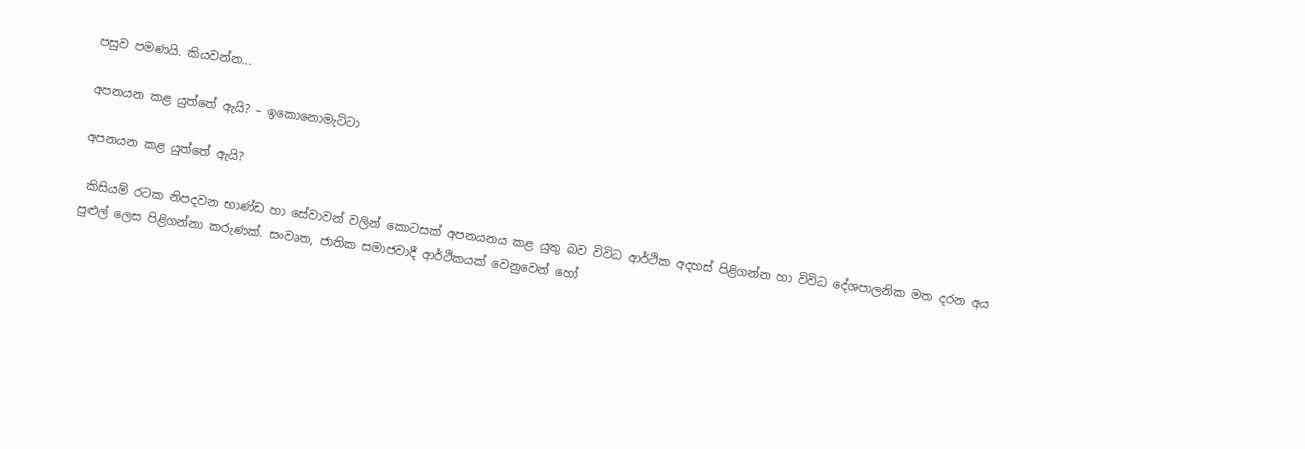පසුව පමණයි. කියවන්න...

අපනයන කළ යුත්තේ ඇයි? – ඉකොනොමැට්ටා

අපනයන කළ යුත්තේ ඇයි?

 කිසියම් රටක නිපදවන භාණ්ඩ හා සේවාවන් වලින් කොටසක් අපනයනය කළ යුතු බව විවිධ ආර්ථික අදහස් පිළිගන්න හා විවිධ දේශපාලනික මත දරන අය පුළුල් ලෙස පිළිගන්නා කරුණක්. සංවෘත, ජාතික සමාජවාදී ආර්ථිකයක් වෙනුවෙන් හෝ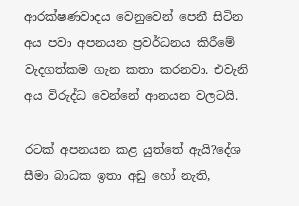ආරක්ෂණවාදය වෙනුවෙන් පෙනී සිටින අය පවා අපනයන ප්‍රවර්ධනය කිරීමේ වැදගත්කම ගැන කතා කරනවා. එවැනි අය විරුද්ධ වෙන්නේ ආනයන වලටයි.

රටක් අපනයන කළ යුත්තේ ඇයි?දේශ සීමා බාධක ඉතා අඩු හෝ නැති,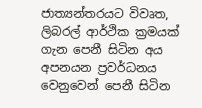ජාත්‍යන්තරයට විවෘත, ලිබරල් ආර්ථික ක්‍රමයක් ගැන පෙනී සිටින අය අපනයන ප්‍රවර්ධනය වෙනුවෙන් පෙනී සිටින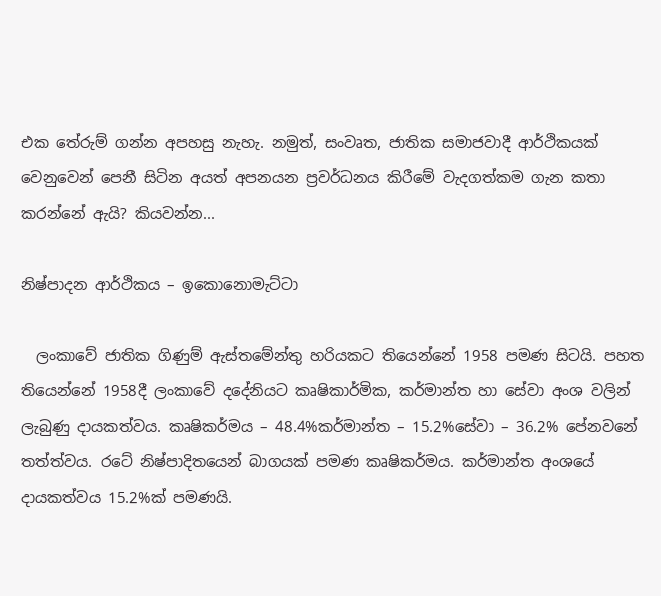එක තේරුම් ගන්න අපහසු නැහැ. නමුත්, සංවෘත, ජාතික සමාජවාදී ආර්ථිකයක් වෙනුවෙන් පෙනී සිටින අයත් අපනයන ප්‍රවර්ධනය කිරීමේ වැදගත්කම ගැන කතා කරන්නේ ඇයි? කියවන්න...

නිෂ්පාදන ආර්ථිකය – ඉකොනොමැට්ටා

  ලංකාවේ ජාතික ගිණුම් ඇස්තමේන්තු හරියකට තියෙන්නේ 1958 පමණ සිටයි. පහත තියෙන්නේ 1958දී ලංකාවේ දදේනියට කෘෂිකාර්මික, කර්මාන්ත හා සේවා අංශ වලින් ලැබුණු දායකත්වය. කෘෂිකර්මය – 48.4%කර්මාන්ත – 15.2%සේවා – 36.2% පේනවනේ තත්ත්වය. රටේ නිෂ්පාදිතයෙන් බාගයක් පමණ කෘෂිකර්මය. කර්මාන්ත අංශයේ දායකත්වය 15.2%ක් පමණයි.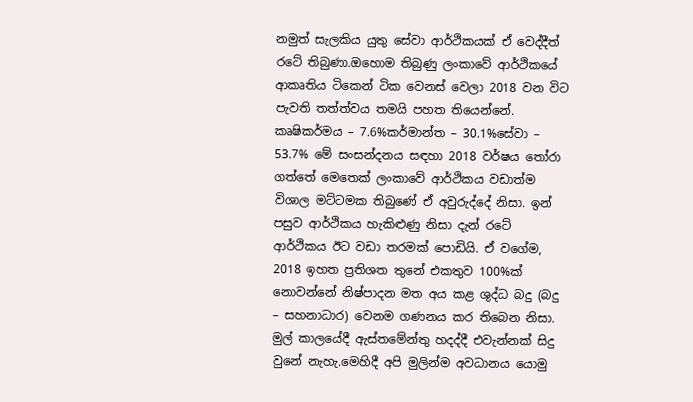නමුත් සැලකිය යුතු සේවා ආර්ථිකයක් ඒ වෙද්දීත් රටේ තිබුණා.ඔහොම තිබුණු ලංකාවේ ආර්ථිකයේ ආකෘතිය ටිකෙන් ටික වෙනස් වෙලා 2018 වන විට පැවති තත්ත්වය තමයි පහත තියෙන්නේ. කෘෂිකර්මය – 7.6%කර්මාන්ත – 30.1%සේවා – 53.7% මේ සංසන්දනය සඳහා 2018 වර්ෂය තෝරා ගත්තේ මෙතෙක් ලංකාවේ ආර්ථිකය වඩාත්ම විශාල මට්ටමක තිබුණේ ඒ අවුරුද්දේ නිසා. ඉන් පසුව ආර්ථිකය හැකිළුණු නිසා දැන් රටේ ආර්ථිකය ඊට වඩා තරමක් පොඩියි. ඒ වගේම, 2018 ඉහත ප්‍රතිශත තුනේ එකතුව 100%ක් නොවන්නේ නිෂ්පාදන මත අය කළ ශුද්ධ බදු (බදු – සහනාධාර) වෙනම ගණනය කර තිබෙන නිසා. මුල් කාලයේදී ඇස්තමේන්තු හදද්දී එවැන්නක් සිදු වුනේ නැහැ.මෙහිදී අපි මුලින්ම අවධානය යොමු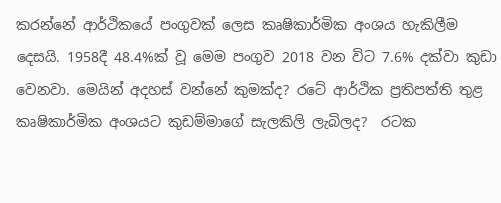කරන්නේ ආර්ථිකයේ පංගුවක් ලෙස කෘෂිකාර්මික අංශය හැකිලීම දෙසයි. 1958දී 48.4%ක් වූ මෙම පංගුව 2018 වන විට 7.6% දක්වා කුඩා වෙනවා. මෙයින් අදහස් වන්නේ කුමක්ද? රටේ ආර්ථික ප්‍රතිපත්ති තුළ කෘෂිකාර්මික අංශයට කුඩම්මාගේ සැලකිලි ලැබිලද?  රටක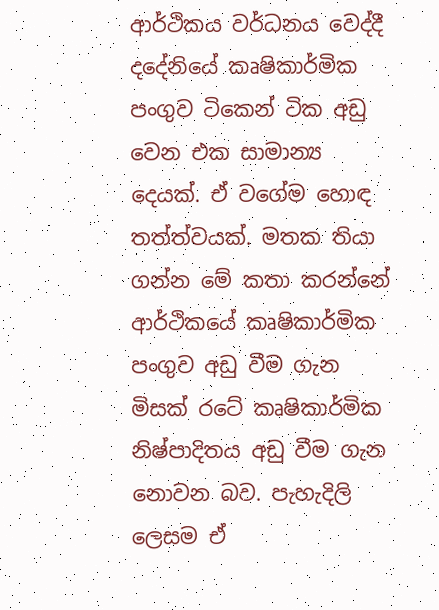ආර්ථිකය වර්ධනය වෙද්දී දදේනියේ කෘෂිකාර්මික පංගුව ටිකෙන් ටික අඩු වෙන එක සාමාන්‍ය දෙයක්. ඒ වගේම හොඳ තත්ත්වයක්. මතක තියා ගන්න මේ කතා කරන්නේ ආර්ථිකයේ කෘෂිකාර්මික පංගුව අඩු වීම ගැන මිසක් රටේ කෘෂිකාර්මික නිෂ්පාදිතය අඩු වීම ගැන නොවන බව. පැහැදිලි ලෙසම ඒ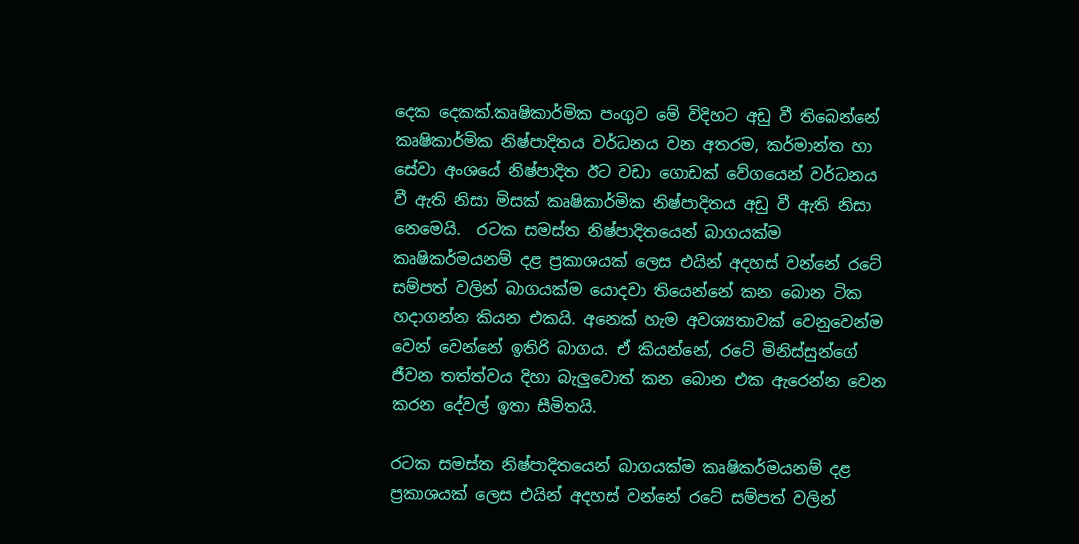දෙක දෙකක්.කෘෂිකාර්මික පංගුව මේ විදිහට අඩු වී තිබෙන්නේ කෘෂිකාර්මික නිෂ්පාදිතය වර්ධනය වන අතරම, කර්මාන්ත හා සේවා අංශයේ නිෂ්පාදිත ඊට වඩා ගොඩක් වේගයෙන් වර්ධනය වී ඇති නිසා මිසක් කෘෂිකාර්මික නිෂ්පාදිතය අඩු වී ඇති නිසා නෙමෙයි.  රටක සමස්ත නිෂ්පාදිතයෙන් බාගයක්ම කෘෂිකර්මයනම් දළ ප්‍රකාශයක් ලෙස එයින් අදහස් වන්නේ රටේ සම්පත් වලින් බාගයක්ම යොදවා තියෙන්නේ කන බොන ටික හදාගන්න කියන එකයි. අනෙක් හැම අවශ්‍යතාවක් වෙනුවෙන්ම වෙන් වෙන්නේ ඉතිරි බාගය. ඒ කියන්නේ, රටේ මිනිස්සුන්ගේ ජීවන තත්ත්වය දිහා බැලුවොත් කන බොන එක ඇරෙන්න වෙන කරන දේවල් ඉතා සීමිතයි.

රටක සමස්ත නිෂ්පාදිතයෙන් බාගයක්ම කෘෂිකර්මයනම් දළ ප්‍රකාශයක් ලෙස එයින් අදහස් වන්නේ රටේ සම්පත් වලින්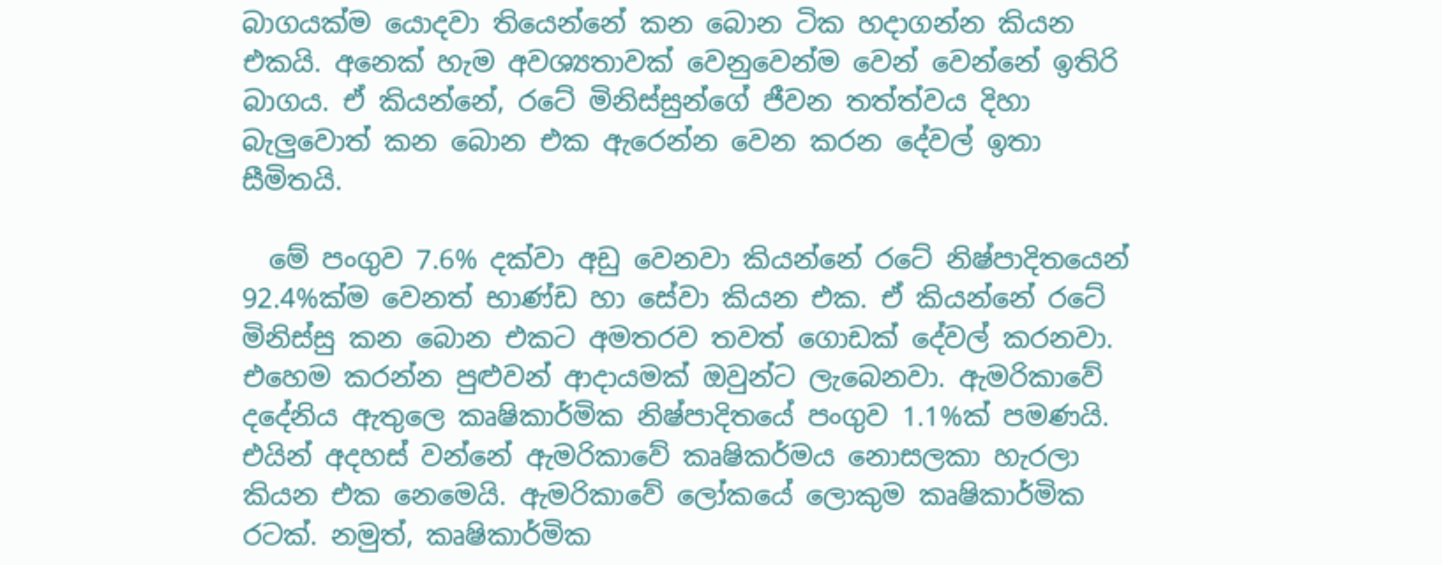බාගයක්ම යොදවා තියෙන්නේ කන බොන ටික හදාගන්න කියන එකයි. අනෙක් හැම අවශ්‍යතාවක් වෙනුවෙන්ම වෙන් වෙන්නේ ඉතිරි බාගය. ඒ කියන්නේ, රටේ මිනිස්සුන්ගේ ජීවන තත්ත්වය දිහා බැලුවොත් කන බොන එක ඇරෙන්න වෙන කරන දේවල් ඉතා සීමිතයි.

  මේ පංගුව 7.6% දක්වා අඩු වෙනවා කියන්නේ රටේ නිෂ්පාදිතයෙන් 92.4%ක්ම වෙනත් භාණ්ඩ හා සේවා කියන එක. ඒ කියන්නේ රටේ මිනිස්සු කන බොන එකට අමතරව තවත් ගොඩක් දේවල් කරනවා. එහෙම කරන්න පුළුවන් ආදායමක් ඔවුන්ට ලැබෙනවා. ඇමරිකාවේ දදේනිය ඇතුලෙ කෘෂිකාර්මික නිෂ්පාදිතයේ පංගුව 1.1%ක් පමණයි. එයින් අදහස් වන්නේ ඇමරිකාවේ කෘෂිකර්මය නොසලකා හැරලා කියන එක නෙමෙයි. ඇමරිකාවේ ලෝකයේ ලොකුම කෘෂිකාර්මික රටක්. නමුත්, කෘෂිකාර්මික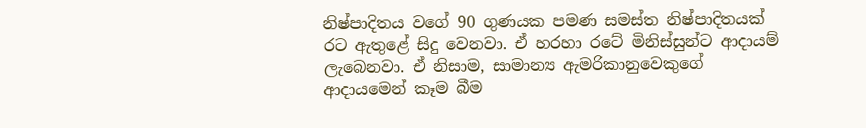නිෂ්පාදිතය වගේ 90 ගුණයක පමණ සමස්ත නිෂ්පාදිතයක් රට ඇතුළේ සිදු වෙනවා. ඒ හරහා රටේ මිනිස්සුන්ට ආදායම් ලැබෙනවා. ඒ නිසාම, සාමාන්‍ය ඇමරිකානුවෙකුගේ ආදායමෙන් කෑම බීම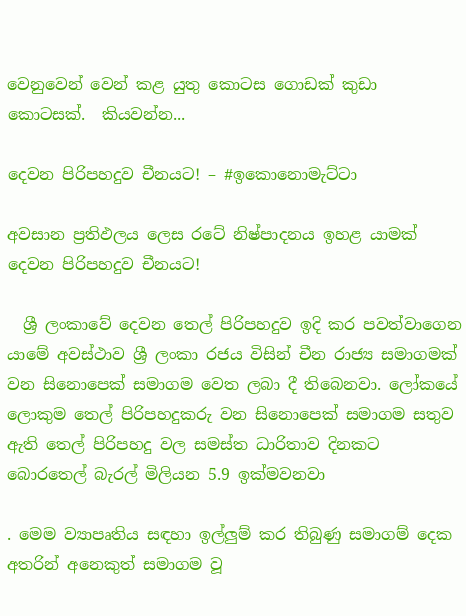වෙනුවෙන් වෙන් කළ යුතු කොටස ගොඩක් කුඩා කොටසක්.  කියවන්න...

දෙවන පිරිපහදුව චීනයට! – #ඉකොනොමැට්ටා

අවසාන ප්‍රතිඵලය ලෙස රටේ නිෂ්පාදනය ඉහළ යාමක්
දෙවන පිරිපහදුව චීනයට!

  ශ්‍රී ලංකාවේ දෙවන තෙල් පිරිපහදුව ඉදි කර පවත්වාගෙන යාමේ අවස්ථාව ශ්‍රී ලංකා රජය විසින් චීන රාජ්‍ය සමාගමක් වන සිනොපෙක් සමාගම වෙත ලබා දී තිබෙනවා. ලෝකයේ ලොකුම තෙල් පිරිපහදුකරු වන සිනොපෙක් සමාගම සතුව ඇති තෙල් පිරිපහදු වල සමස්ත ධාරිතාව දිනකට බොරතෙල් බැරල් මිලියන 5.9 ඉක්මවනවා

. මෙම ව්‍යාපෘතිය සඳහා ඉල්ලුම් කර තිබුණු සමාගම් දෙක අතරින් අනෙකුත් සමාගම වූ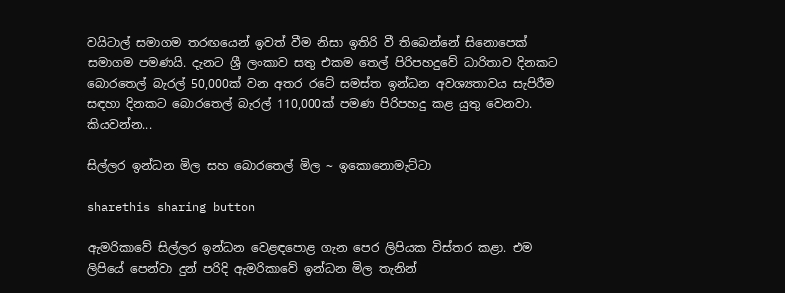වයිටාල් සමාගම තරඟයෙන් ඉවත් වීම නිසා ඉතිරි වී තිබෙන්නේ සිනොපෙක් සමාගම පමණයි. දැනට ශ්‍රී ලංකාව සතු එකම තෙල් පිරිපහදුවේ ධාරිතාව දිනකට බොරතෙල් බැරල් 50,000ක් වන අතර රටේ සමස්ත ඉන්ධන අවශ්‍යතාවය සැපිරීම සඳහා දිනකට බොරතෙල් බැරල් 110,000ක් පමණ පිරිපහදු කළ යුතු වෙනවා. කියවන්න...

සිල්ලර ඉන්ධන මිල සහ බොරතෙල් මිල ~ ඉකොනොමැට්ටා

sharethis sharing button

ඇමරිකාවේ සිල්ලර ඉන්ධන වෙළඳපොළ ගැන පෙර ලිපියක විස්තර කළා. එම ලිපියේ පෙන්වා දුන් පරිදි ඇමරිකාවේ ඉන්ධන මිල තැනින්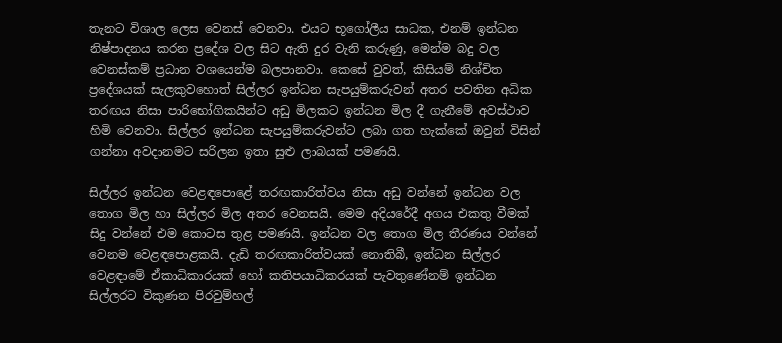තැනට විශාල ලෙස වෙනස් වෙනවා. එයට භූගෝලීය සාධක, එනම් ඉන්ධන නිෂ්පාදනය කරන ප්‍රදේශ වල සිට ඇති දුර වැනි කරුණු, මෙන්ම බදු වල වෙනස්කම් ප්‍රධාන වශයෙන්ම බලපානවා. කෙසේ වුවත්, කිසියම් නිශ්චිත ප්‍රදේශයක් සැලකුවහොත් සිල්ලර ඉන්ධන සැපයුම්කරුවන් අතර පවතින අධික තරඟය නිසා පාරිභෝගිකයින්ට අඩු මිලකට ඉන්ධන මිල දී ගැනීමේ අවස්ථාව හිමි වෙනවා. සිල්ලර ඉන්ධන සැපයුම්කරුවන්ට ලබා ගත හැක්කේ ඔවුන් විසින් ගන්නා අවදානමට සරිලන ඉතා සුළු ලාබයක් පමණයි.

සිල්ලර ඉන්ධන වෙළඳපොළේ තරඟකාරිත්වය නිසා අඩු වන්නේ ඉන්ධන වල තොග මිල හා සිල්ලර මිල අතර වෙනසයි. මෙම අදියරේදී අගය එකතු වීමක් සිදු වන්නේ එම කොටස තුළ පමණයි. ඉන්ධන වල තොග මිල තීරණය වන්නේ වෙනම වෙළඳපොළකයි. දැඩි තරඟකාරිත්වයක් නොතිබී, ඉන්ධන සිල්ලර වෙළඳාමේ ඒකාධිකාරයක් හෝ කතිපයාධිකරයක් පැවතුණේනම් ඉන්ධන සිල්ලරට විකුණන පිරවුම්හල්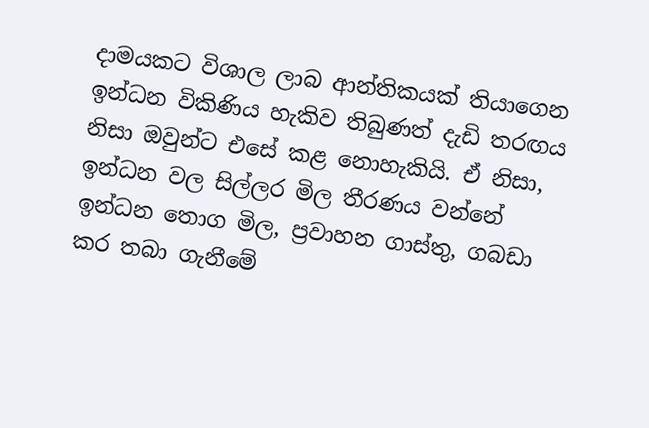දාමයකට විශාල ලාබ ආන්තිකයක් තියාගෙන ඉන්ධන විකිණිය හැකිව තිබුණත් දැඩි තරඟය නිසා ඔවුන්ට එසේ කළ නොහැකියි. ඒ නිසා, ඉන්ධන වල සිල්ලර මිල තීරණය වන්නේ ඉන්ධන තොග මිල, ප්‍රවාහන ගාස්තු, ගබඩා කර තබා ගැනීමේ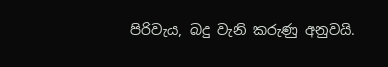පිරිවැය, බදු වැනි කරුණු අනුවයි.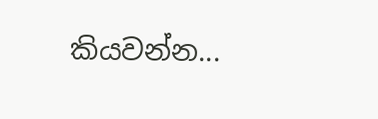කියවන්න...